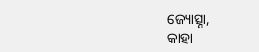ଜ୍ୟୋତ୍ସ୍ନା,
କାହା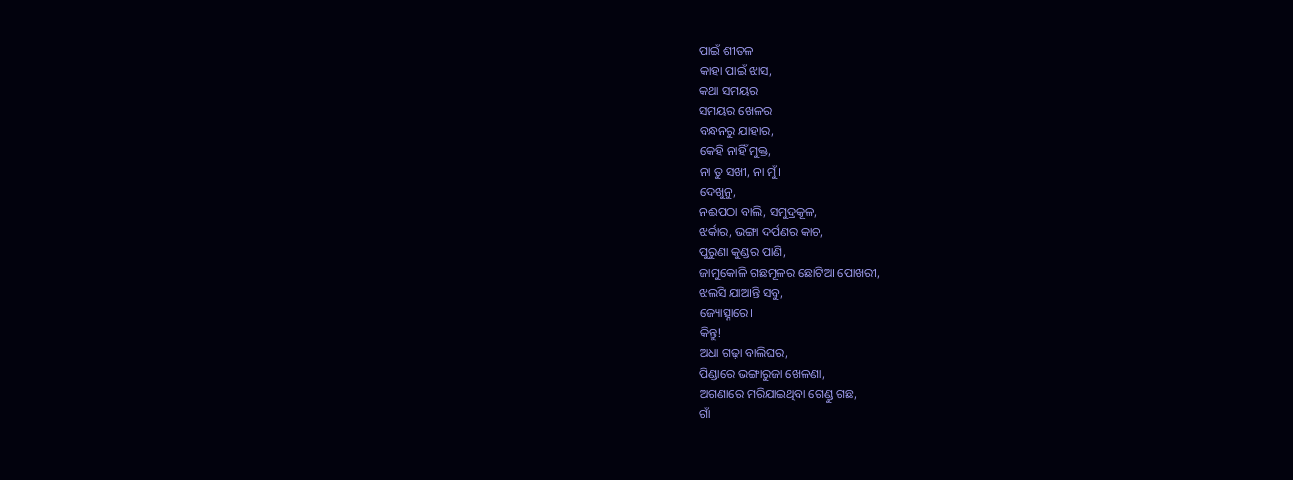ପାଇଁ ଶୀତଳ
କାହା ପାଇଁ ଝାସ,
କଥା ସମୟର
ସମୟର ଖେଳର
ବନ୍ଧନରୁ ଯାହାର,
କେହି ନାହିଁ ମୁକ୍ତ,
ନା ତୁ ସଖୀ, ନା ମୁଁ।
ଦେଖୁନୁ,
ନଈପଠା ବାଲି, ସମୁଦ୍ରକୂଳ,
ଝର୍କାର, ଭଙ୍ଗା ଦର୍ପଣର କାଚ,
ପୁରୁଣା କୁଣ୍ଡର ପାଣି,
ଜାମୁକୋଳି ଗଛମୂଳର ଛୋଟିଆ ପୋଖରୀ,
ଝଲସି ଯାଆନ୍ତି ସବୁ,
ଜ୍ୟୋତ୍ସ୍ନାରେ।
କିନ୍ତୁ!
ଅଧା ଗଢ଼ା ବାଲିଘର,
ପିଣ୍ଡାରେ ଭଙ୍ଗାରୁଜା ଖେଳଣା,
ଅଗଣାରେ ମରିଯାଇଥିବା ଗେଣ୍ଡୁ ଗଛ,
ଗାଁ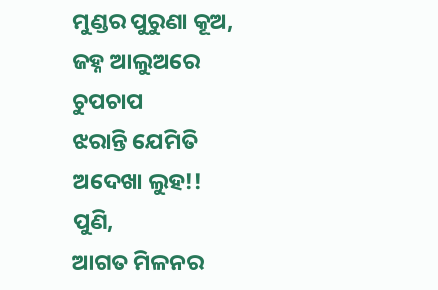ମୁଣ୍ଡର ପୁରୁଣା କୂଅ,
ଜହ୍ନ ଆଲୁଅରେ
ଚୁପଚାପ
ଝରାନ୍ତି ଯେମିତି
ଅଦେଖା ଲୁହ!!
ପୁଣି,
ଆଗତ ମିଳନର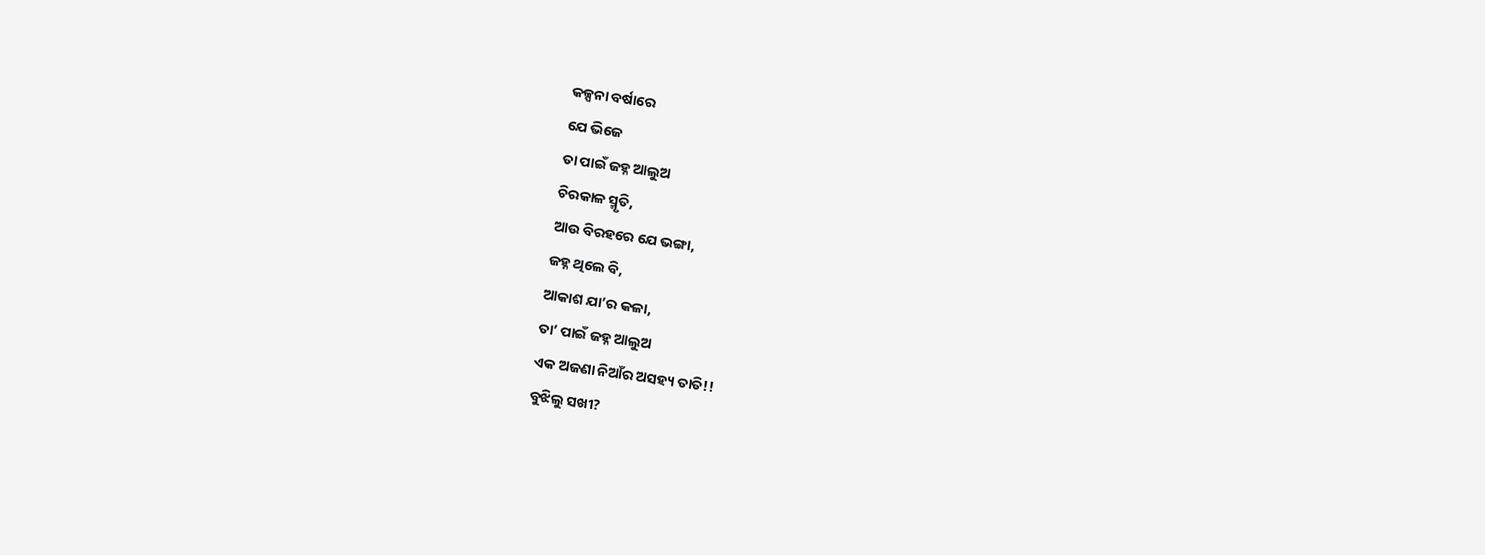କଳ୍ପନା ବର୍ଷାରେ
ଯେ ଭିଜେ
ତା ପାଇଁ ଜହ୍ନ ଆଲୁଅ
ଚିରକାଳ ସ୍ମୃତି,
ଆଉ ବିରହରେ ଯେ ଭଙ୍ଗା,
ଜହ୍ନ ଥିଲେ ବି,
ଆକାଶ ଯା’ର କଳା,
ତା’ ପାଇଁ ଜହ୍ନ ଆଲୁଅ
ଏକ ଅଜଣା ନିଆଁର ଅସହ୍ୟ ତାତି!!
ବୁଝିଲୁ ସଖୀ?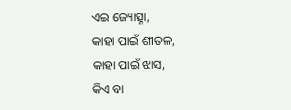ଏଇ ଜ୍ୟୋତ୍ସ୍ନା,
କାହା ପାଇଁ ଶୀତଳ,
କାହା ପାଇଁ ଝାସ,
କିଏ ବା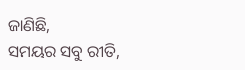ଜାଣିଛି,
ସମୟର ସବୁ ରୀତି,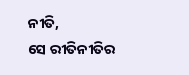ନୀତି,
ସେ ରୀତିନୀତିର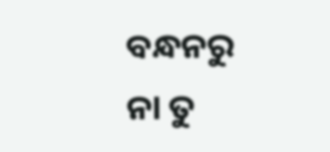ବନ୍ଧନରୁ
ନା ତୁ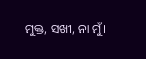ମୁକ୍ତ, ସଖୀ, ନା ମୁଁ।